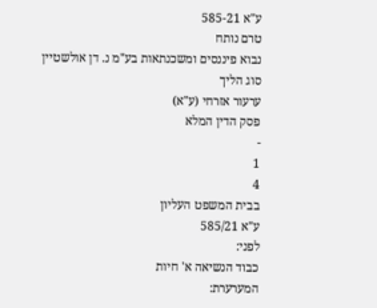ע"א 585-21
טרם נותח
נבוא פיננסים ומשכנתאות בע"מ נ. דן אולשטיין
סוג הליך
ערעור אזרחי (ע"א)
פסק הדין המלא
-
1
4
בבית המשפט העליון
ע"א 585/21
לפני:
כבוד הנשיאה א' חיות
המערערת: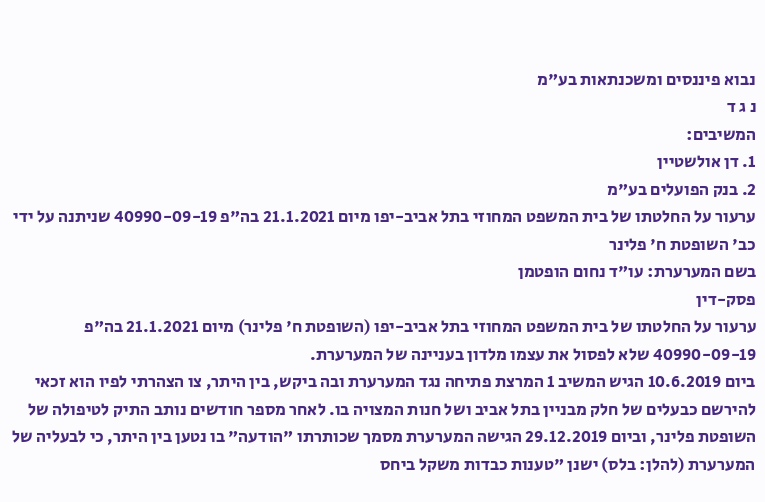נבוא פיננסים ומשכנתאות בע"מ
נ ג ד
המשיבים:
1. דן אולשטיין
2. בנק הפועלים בע"מ
ערעור על החלטתו של בית המשפט המחוזי בתל אביב-יפו מיום 21.1.2021 בה"פ 40990-09-19 שניתנה על ידי כב' השופטת ח' פלינר
בשם המערערת: עו"ד נחום הופטמן
פסק-דין
ערעור על החלטתו של בית המשפט המחוזי בתל אביב-יפו (השופטת ח' פלינר) מיום 21.1.2021 בה"פ 40990-09-19 שלא לפסול את עצמו מלדון בעניינה של המערערת.
ביום 10.6.2019 הגיש המשיב 1 המרצת פתיחה נגד המערערת ובה ביקש, בין היתר, צו הצהרתי לפיו הוא זכאי להירשם כבעלים של חלק מבניין בתל אביב ושל חנות המצויה בו. לאחר מספר חודשים נותב התיק לטיפולה של השופטת פלינר, וביום 29.12.2019 הגישה המערערת מסמך שכותרתו "הודעה" בו נטען בין היתר, כי לבעליה של המערערת (להלן: בלס) ישנן "טענות כבדות משקל ביחס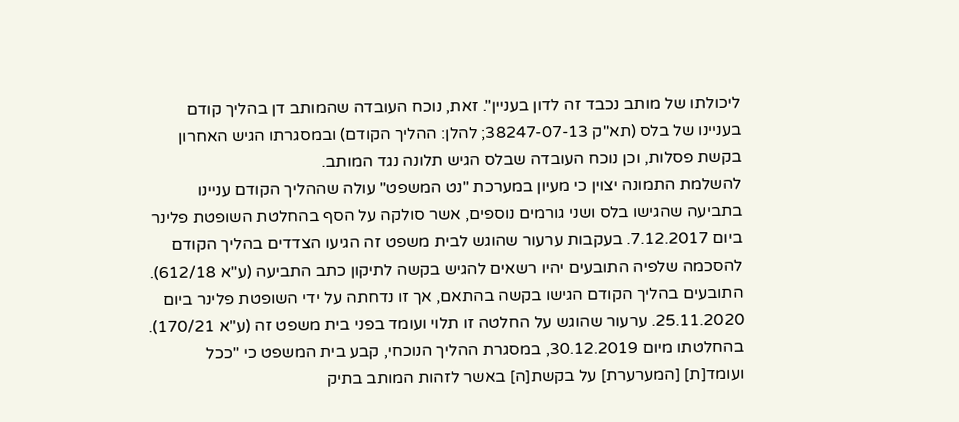ליכולתו של מותב נכבד זה לדון בעניין". זאת, נוכח העובדה שהמותב דן בהליך קודם בעניינו של בלס (תא"ק 38247-07-13; להלן: ההליך הקודם) ובמסגרתו הגיש האחרון בקשת פסלות, וכן נוכח העובדה שבלס הגיש תלונה נגד המותב.
להשלמת התמונה יצוין כי מעיון במערכת "נט המשפט" עולה שההליך הקודם עניינו בתביעה שהגישו בלס ושני גורמים נוספים, אשר סולקה על הסף בהחלטת השופטת פלינר ביום 7.12.2017. בעקבות ערעור שהוגש לבית משפט זה הגיעו הצדדים בהליך הקודם להסכמה שלפיה התובעים יהיו רשאים להגיש בקשה לתיקון כתב התביעה (ע"א 612/18). התובעים בהליך הקודם הגישו בקשה בהתאם, אך זו נדחתה על ידי השופטת פלינר ביום 25.11.2020. ערעור שהוגש על החלטה זו תלוי ועומד בפני בית משפט זה (ע"א 170/21).
בהחלטתו מיום 30.12.2019, במסגרת ההליך הנוכחי, קבע בית המשפט כי "ככל ועומד[ת] [המערערת] על בקשת[ה] באשר לזהות המותב בתיק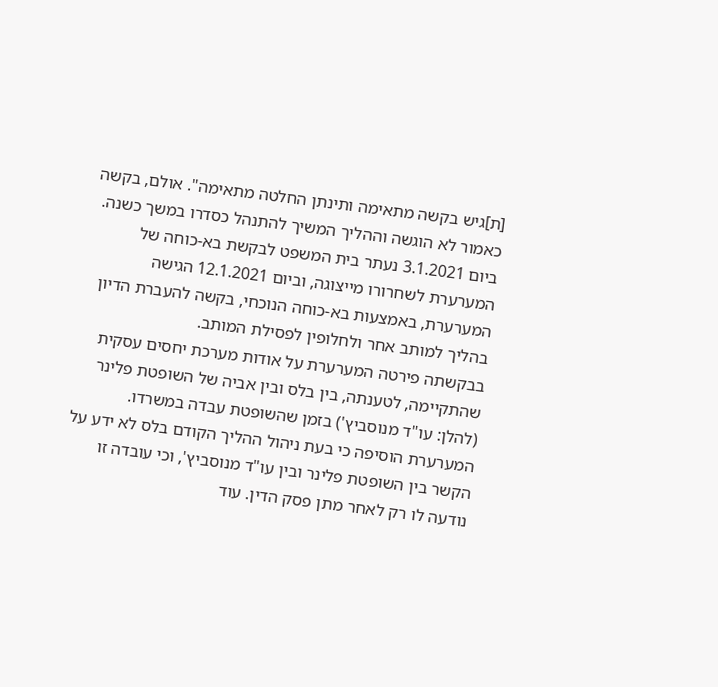[ת]גיש בקשה מתאימה ותינתן החלטה מתאימה". אולם, בקשה כאמור לא הוגשה וההליך המשיך להתנהל כסדרו במשך כשנה. ביום 3.1.2021 נעתר בית המשפט לבקשת בא-כוחה של המערערת לשחרורו מייצוגה, וביום 12.1.2021 הגישה המערערת, באמצעות בא-כוחה הנוכחי, בקשה להעברת הדיון בהליך למותב אחר ולחלופין לפסילת המותב.
בבקשתה פירטה המערערת על אודות מערכת יחסים עסקית שהתקיימה, לטענתה, בין בלס ובין אביה של השופטת פלינר (להלן: עו"ד מנוסביץ') בזמן שהשופטת עבדה במשרדו. המערערת הוסיפה כי בעת ניהול ההליך הקודם בלס לא ידע על הקשר בין השופטת פלינר ובין עו"ד מנוסביץ', וכי עובדה זו נודעה לו רק לאחר מתן פסק הדין. עוד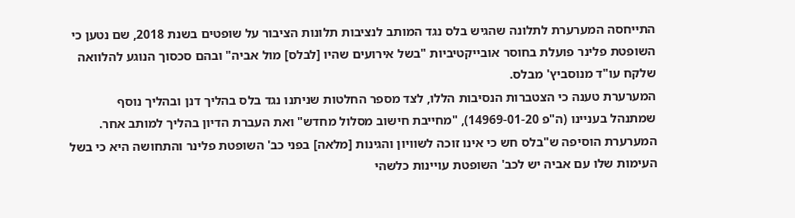התייחסה המערערת לתלונה שהגיש בלס נגד המותב לנציבות תלונות הציבור על שופטים בשנת 2018, שם נטען כי השופטת פלינר פועלת בחוסר אובייקטיביות "בשל אירועים שהיו [לבלס] מול אביה" ובהם סכסוך הנוגע להלוואה שלקח עו"ד מנוסביץ' מבלס.
המערערת טענה כי הצטברות הנסיבות הללו, לצד מספר החלטות שניתנו נגד בלס בהליך דנן ובהליך נוסף שמתנהל בעניינו (ה"פ 14969-01-20), "מחייבת חישוב מסלול מחדש" ואת העברת הדיון בהליך למותב אחר. המערערת הוסיפה ש"בלס חש כי אינו זוכה לשוויון והגינות [מלאה] בפני כב' השופטת פלינר והתחושה היא כי בשל העימות שלו עם אביה יש לכב' השופטת עויינות כלשהי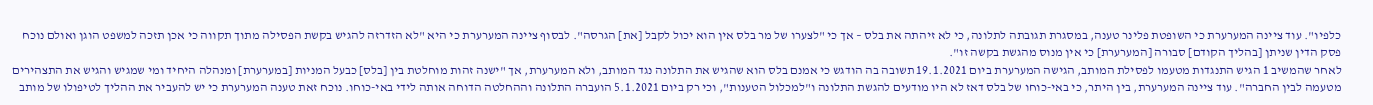כלפיו". עוד ציינה המערערת כי השופטת פלינר טענה, במסגרת תגובתה לתלונה, כי לא זיהתה את בלס – אך כי "לצערו של מר בלס אין הוא יכול לקבל [את] הגרסה". לבסוף ציינה המערערת כי היא "לא הזדרזה להגיש בקשת הפסילה מתוך תקווה כי אכן תזכה למשפט הוגן ואולם נוכח פסק הדין שניתן [בהליך הקודם] סבורה [המערערת] כי אין מנוס מהגשת בקשה זו".
לאחר שהמשיב 1 הגיש התנגדות מטעמו לפסילת המותב, הגישה המערערת ביום 19.1.2021 תשובה בה הודגש כי אמנם בלס הוא שהגיש את התלונה נגד המותב, ולא המערערת, אך "ישנה זהות מוחלטת בין [בלס] כבעל המניות [במערערת] ומנהלה היחיד ומי שמגיש והגיש את התצהירים מטעמה לבין החברה". עוד ציינה המערערת, בין היתר, כי באי-כוחו של בלס דאז לא היו מודעים להגשת התלונה ו"למכלול הטענות", וכי רק ביום 5.1.2021 הועברה התלונה וההחלטה הדוחה אותה לידי באי-כוחו. נוכח זאת טענה המערערת כי יש להעביר את ההליך לטיפולו של מותב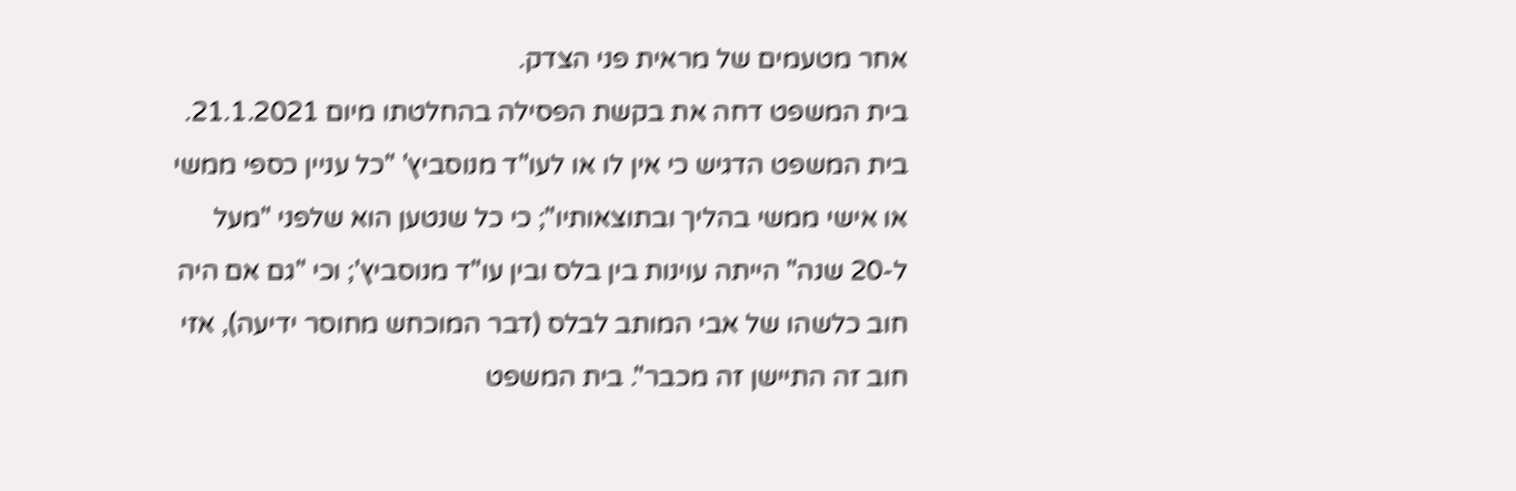אחר מטעמים של מראית פני הצדק.
בית המשפט דחה את בקשת הפסילה בהחלטתו מיום 21.1.2021. בית המשפט הדגיש כי אין לו או לעו"ד מנוסביץ' "כל עניין כספי ממשי או אישי ממשי בהליך ובתוצאותיו"; כי כל שנטען הוא שלפני "מעל ל-20 שנה" הייתה עוינות בין בלס ובין עו"ד מנוסביץ'; וכי "גם אם היה חוב כלשהו של אבי המותב לבלס (דבר המוכחש מחוסר ידיעה), אזי חוב זה התיישן זה מכבר". בית המשפט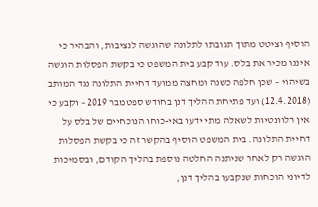הוסיף וציטט מתוך תגובתו לתלונה שהוגשה לנציבות, והבהיר כי איננו מכיר את בלס. עוד קבע בית המשפט כי בקשת הפסלות הוגשה בשיהוי – שכן חלפה כשנה ומחצה ממועד דחיית התלונה נגד המותב (12.4.2018) ועד פתיחת ההליך דנן בחודש ספטמבר 2019 – וקבע כי אין רלוונטיות לשאלה מתי ידעו באי-כוחו הנוכחיים של בלס על דחיית התלונה. בית המשפט הוסיף בהקשר זה כי בקשת הפסלות הוגשה רק לאחר שניתנה החלטה נוספת בהליך הקודם, ובסמיכות לדיוני הוכחות שנקבעו בהליך דנן,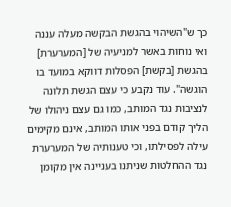כך ש"השיהוי בהגשת הבקשה מעלה עננה ואי נוחות באשר למניעיה של [המערערת] בהגשת [בקשת] הפסלות דווקא במועד בו הוגשה". עוד נקבע כי עצם הגשת תלונה לנציבות נגד המותב, כמו גם עצם ניהולו של הליך קודם בפני אותו המותב, אינם מקימים עילה לפסילתו, וכי טענותיה של המערערת נגד ההחלטות שניתנו בעניינה אין מקומן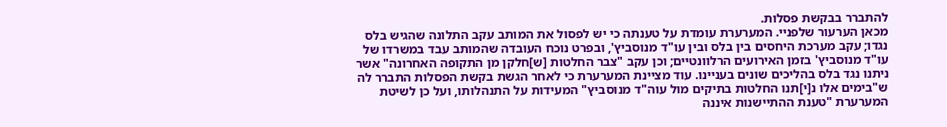להתברר בבקשת פסלות.
מכאן הערעור שלפניי. המערערת עומדת על טענתה כי יש לפסול את המותב עקב התלונה שהגיש בלס נגדו; עקב מערכת היחסים בין בלס ובין עו"ד מנוסביץ', ובפרט נוכח העובדה שהמותב עבד במשרדו של עו"ד מנוסביץ' בזמן האירועים הרלוונטיים; וכן עקב "צבר החלטות [ש]חלקן מן התקופה האחרונה" אשר ניתנו נגד בלס בהליכים שונים בעניינו. עוד מציינת המערערת כי לאחר הגשת בקשת הפסלות התברר לה ש"בימים אלו נ[י]תנו החלטות בתיקים מול עוה"ד מנוסביץ" המעידות על התנהלותו, ועל כן לשיטת המערערת "טענת ההתיישנות איננה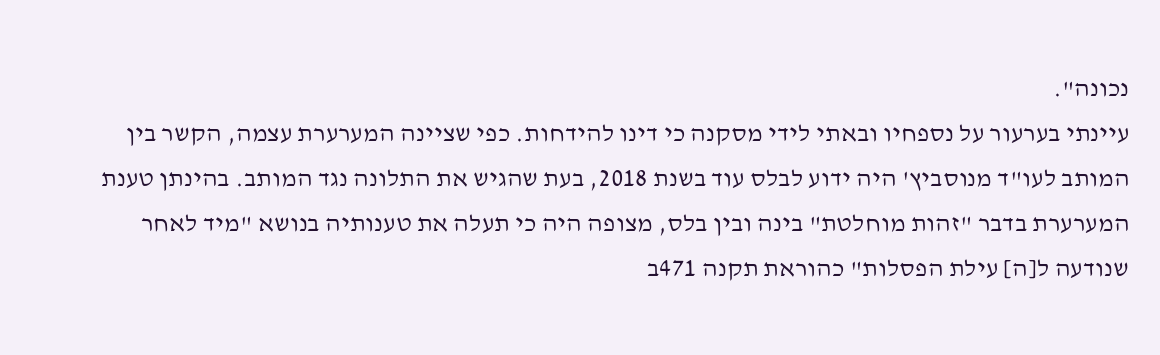נכונה".
עיינתי בערעור על נספחיו ובאתי לידי מסקנה כי דינו להידחות. כפי שציינה המערערת עצמה, הקשר בין המותב לעו"ד מנוסביץ' היה ידוע לבלס עוד בשנת 2018, בעת שהגיש את התלונה נגד המותב. בהינתן טענת המערערת בדבר "זהות מוחלטת" בינה ובין בלס, מצופה היה כי תעלה את טענותיה בנושא "מיד לאחר שנודעה ל[ה] עילת הפסלות" כהוראת תקנה 471ב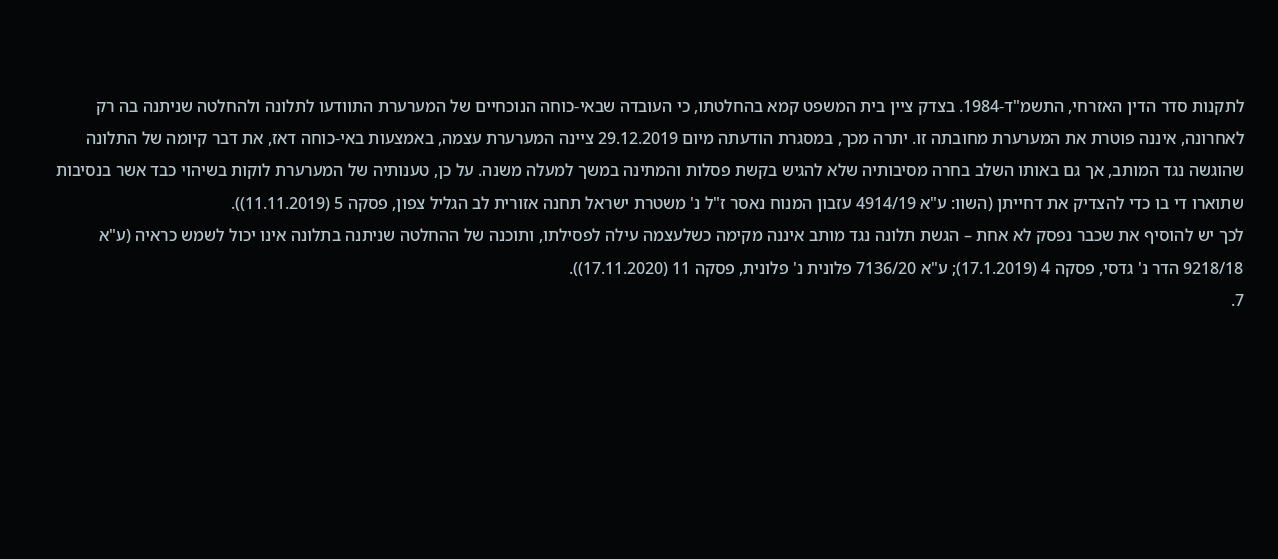לתקנות סדר הדין האזרחי, התשמ"ד-1984. בצדק ציין בית המשפט קמא בהחלטתו, כי העובדה שבאי-כוחה הנוכחיים של המערערת התוודעו לתלונה ולהחלטה שניתנה בה רק לאחרונה, איננה פוטרת את המערערת מחובתה זו. יתרה מכך, במסגרת הודעתה מיום 29.12.2019 ציינה המערערת עצמה, באמצעות באי-כוחה דאז, את דבר קיומה של התלונה שהוגשה נגד המותב, אך גם באותו השלב בחרה מסיבותיה שלא להגיש בקשת פסלות והמתינה במשך למעלה משנה. על כן, טענותיה של המערערת לוקות בשיהוי כבד אשר בנסיבות שתוארו די בו כדי להצדיק את דחייתן (השוו: ע"א 4914/19 עזבון המנוח נאסר ז"ל נ' משטרת ישראל תחנה אזורית לב הגליל צפון, פסקה 5 (11.11.2019)).
לכך יש להוסיף את שכבר נפסק לא אחת – הגשת תלונה נגד מותב איננה מקימה כשלעצמה עילה לפסילתו, ותוכנה של ההחלטה שניתנה בתלונה אינו יכול לשמש כראיה (ע"א 9218/18 הדר נ' גדסי, פסקה 4 (17.1.2019); ע"א 7136/20 פלונית נ' פלונית, פסקה 11 (17.11.2020)).
7.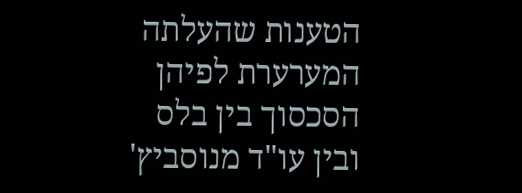הטענות שהעלתה המערערת לפיהן הסכסוך בין בלס ובין עו"ד מנוסביץ'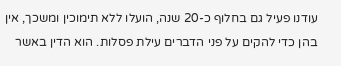עודנו פעיל גם בחלוף כ-20 שנה, הועלו ללא תימוכין ומשכך, אין בהן כדי להקים על פני הדברים עילת פסלות. הוא הדין באשר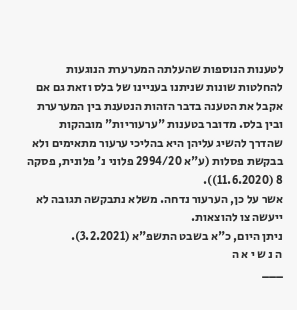לטענות הנוספות שהעלתה המערערת הנוגעות להחלטות שונות שניתנו בעניינו של בלס וזאת גם אם אקבל את הטענה בדבר הזהות הנטענת בין המערערת ובין בלס. מדובר בטענות "ערעוריות" מובהקות שהדרך להשיג עליהן היא בהליכי ערעור מתאימים ולא בבקשת פסלות (ע"א 2994/20 פלוני נ' פלונית, פסקה 8 (11.6.2020)).
אשר על כן, הערעור נדחה. משלא נתבקשה תגובה לא ייעשה צו להוצאות.
ניתן היום, כ"א בשבט התשפ"א (3.2.2021).
ה נ ש י א ה
___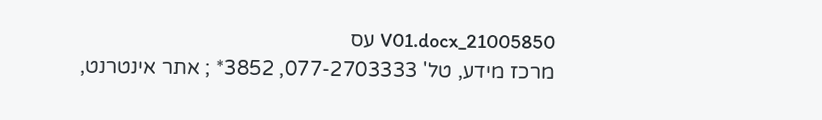21005850_V01.docx עס
מרכז מידע, טל' 077-2703333, 3852* ; אתר אינטרנט,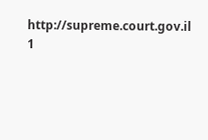http://supreme.court.gov.il
1